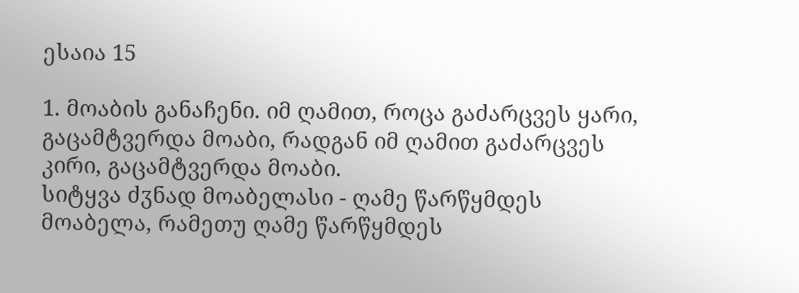ესაია 15

1. მოაბის განაჩენი. იმ ღამით, როცა გაძარცვეს ყარი, გაცამტვერდა მოაბი, რადგან იმ ღამით გაძარცვეს კირი, გაცამტვერდა მოაბი.
სიტყვა ძჳნად მოაბელასი - ღამე წარწყმდეს მოაბელა, რამეთუ ღამე წარწყმდეს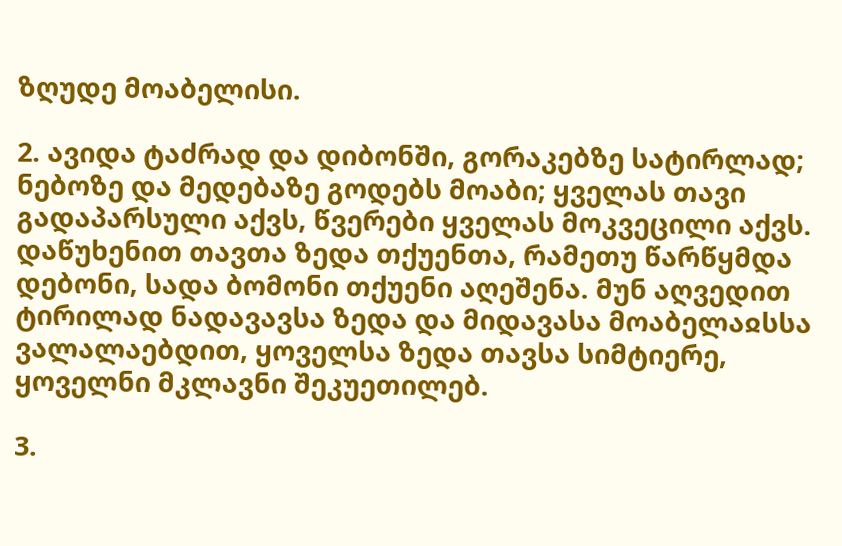ზღუდე მოაბელისი.

2. ავიდა ტაძრად და დიბონში, გორაკებზე სატირლად; ნებოზე და მედებაზე გოდებს მოაბი; ყველას თავი გადაპარსული აქვს, წვერები ყველას მოკვეცილი აქვს.
დაწუხენით თავთა ზედა თქუენთა, რამეთუ წარწყმდა დებონი, სადა ბომონი თქუენი აღეშენა. მუნ აღვედით ტირილად ნადავავსა ზედა და მიდავასა მოაბელაჲსსა ვალალაებდით, ყოველსა ზედა თავსა სიმტიერე, ყოველნი მკლავნი შეკუეთილებ.

3.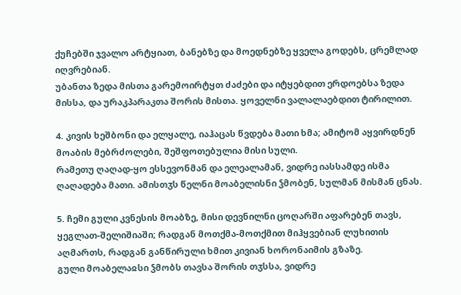ქუჩებში ჯვალო არტყიათ, ბანებზე და მოედნებზე ყველა გოდებს, ცრემლად იღვრებიან.
უბანთა ზედა მისთა გარემოირტყთ ძაძები და იტყებდით ერდოებსა ზედა მისსა, და ურაკპარაკთა შორის მისთა. ყოველნი ვალალაებდით ტირილით.

4. კივის ხეშბონი და ელყალე, იაჰაცას წვდება მათი ხმა; ამიტომ აყვირდნენ მოაბის მებრძოლები, შეშფოთებულია მისი სული.
რამეთუ ღაღად-ყო ესსევონმან და ელეალამან, ვიდრე იასსამდე ისმა ღაღადება მათი. ამისთჳს წელნი მოაბელისნი ჴმობენ, სულმან მისმან ცნას.

5. ჩემი გული კვნესის მოაბზე, მისი დევნილნი ცოღარში აფარებენ თავს, ყეგლათ-შელიშიაში; რადგან მოთქმა-მოთქმით მიჰყვებიან ლუხითის აღმართს, რადგან განწირული ხმით კივიან ხორონაიმის გზაზე.
გული მოაბელაჲსი ჴმობს თავსა შორის თჳსსა, ვიდრე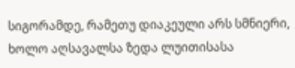სიგორამდე, რამეთუ დიაკეული არს სმნიერი, ხოლო აღსავალსა ზედა ლუითისასა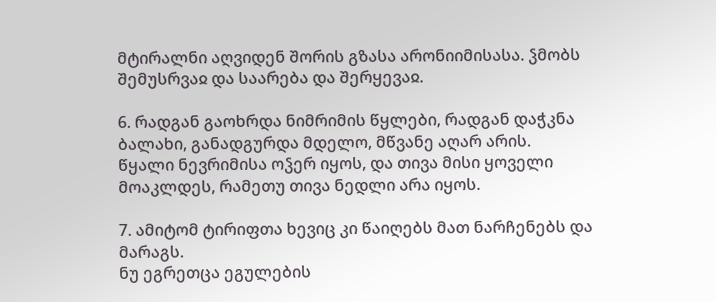მტირალნი აღვიდენ შორის გზასა არონიიმისასა. ჴმობს შემუსრვაჲ და საარება და შერყევაჲ.

6. რადგან გაოხრდა ნიმრიმის წყლები, რადგან დაჭკნა ბალახი, განადგურდა მდელო, მწვანე აღარ არის.
წყალი ნევრიმისა ოჴერ იყოს, და თივა მისი ყოველი მოაკლდეს, რამეთუ თივა ნედლი არა იყოს.

7. ამიტომ ტირიფთა ხევიც კი წაიღებს მათ ნარჩენებს და მარაგს.
ნუ ეგრეთცა ეგულების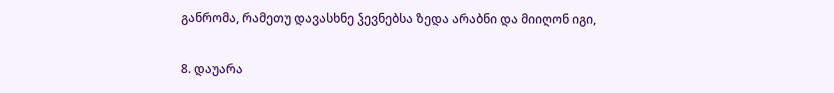განრომა, რამეთუ დავასხნე ჴევნებსა ზედა არაბნი და მიიღონ იგი,

8. დაუარა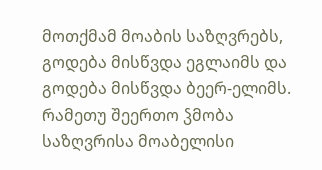მოთქმამ მოაბის საზღვრებს, გოდება მისწვდა ეგლაიმს და გოდება მისწვდა ბეერ-ელიმს.
რამეთუ შეერთო ჴმობა საზღვრისა მოაბელისი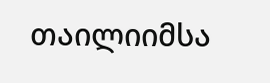თაილიიმსა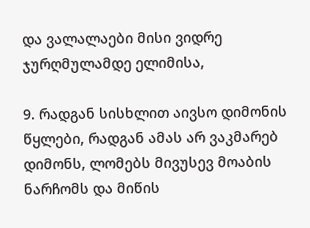და ვალალაები მისი ვიდრე ჯურღმულამდე ელიმისა,

9. რადგან სისხლით აივსო დიმონის წყლები, რადგან ამას არ ვაკმარებ დიმონს, ლომებს მივუსევ მოაბის ნარჩომს და მიწის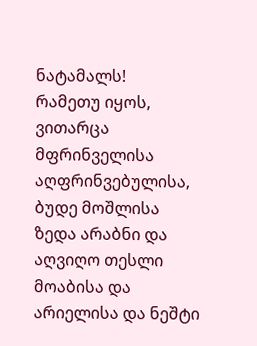ნატამალს!
რამეთუ იყოს, ვითარცა მფრინველისა აღფრინვებულისა, ბუდე მოშლისა ზედა არაბნი და აღვიღო თესლი მოაბისა და არიელისა და ნეშტი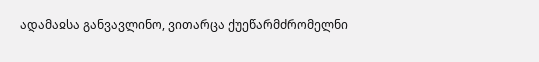ადამაჲსა განვავლინო, ვითარცა ქუეწარმძრომელნი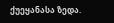ქუეყანასა ზედა.